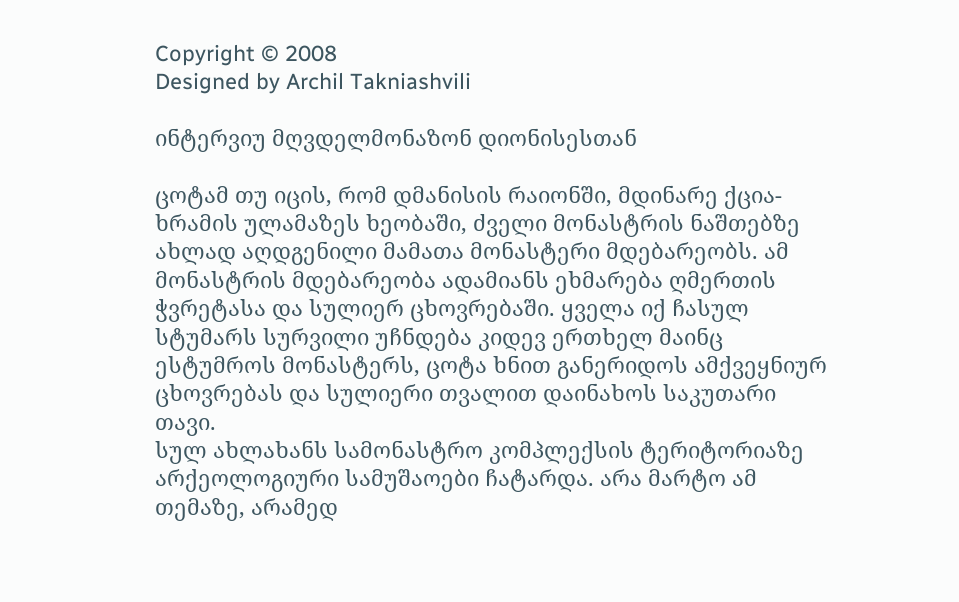Copyright © 2008
Designed by Archil Takniashvili

ინტერვიუ მღვდელმონაზონ დიონისესთან

ცოტამ თუ იცის, რომ დმანისის რაიონში, მდინარე ქცია-ხრამის ულამაზეს ხეობაში, ძველი მონასტრის ნაშთებზე ახლად აღდგენილი მამათა მონასტერი მდებარეობს. ამ მონასტრის მდებარეობა ადამიანს ეხმარება ღმერთის ჭვრეტასა და სულიერ ცხოვრებაში. ყველა იქ ჩასულ სტუმარს სურვილი უჩნდება კიდევ ერთხელ მაინც ესტუმროს მონასტერს, ცოტა ხნით განერიდოს ამქვეყნიურ ცხოვრებას და სულიერი თვალით დაინახოს საკუთარი თავი.
სულ ახლახანს სამონასტრო კომპლექსის ტერიტორიაზე არქეოლოგიური სამუშაოები ჩატარდა. არა მარტო ამ თემაზე, არამედ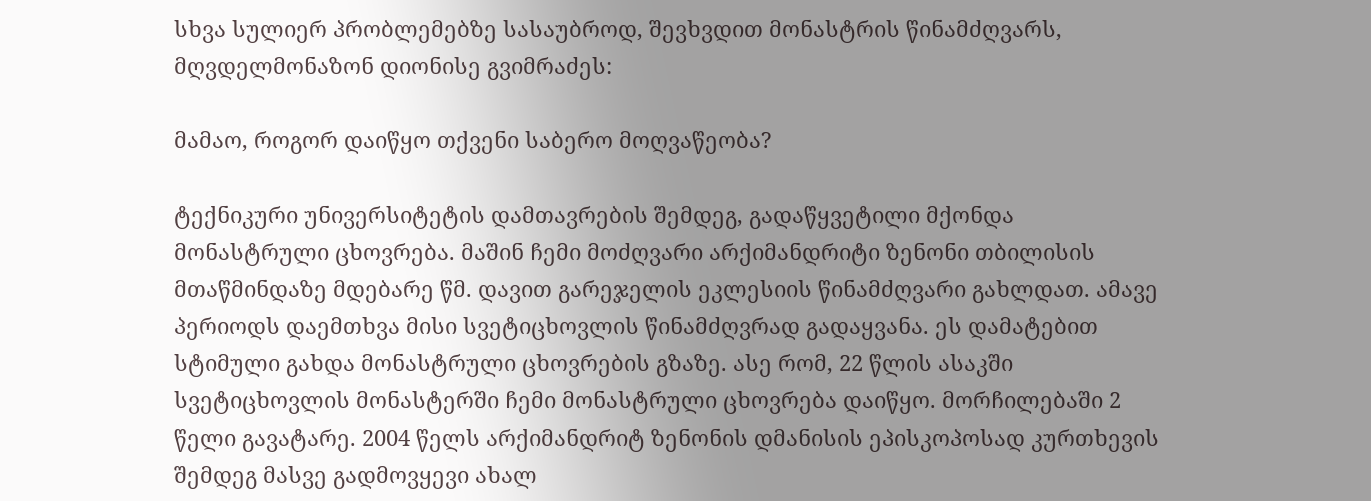სხვა სულიერ პრობლემებზე სასაუბროდ, შევხვდით მონასტრის წინამძღვარს, მღვდელმონაზონ დიონისე გვიმრაძეს:

მამაო, როგორ დაიწყო თქვენი საბერო მოღვაწეობა?

ტექნიკური უნივერსიტეტის დამთავრების შემდეგ, გადაწყვეტილი მქონდა მონასტრული ცხოვრება. მაშინ ჩემი მოძღვარი არქიმანდრიტი ზენონი თბილისის მთაწმინდაზე მდებარე წმ. დავით გარეჯელის ეკლესიის წინამძღვარი გახლდათ. ამავე პერიოდს დაემთხვა მისი სვეტიცხოვლის წინამძღვრად გადაყვანა. ეს დამატებით სტიმული გახდა მონასტრული ცხოვრების გზაზე. ასე რომ, 22 წლის ასაკში სვეტიცხოვლის მონასტერში ჩემი მონასტრული ცხოვრება დაიწყო. მორჩილებაში 2 წელი გავატარე. 2004 წელს არქიმანდრიტ ზენონის დმანისის ეპისკოპოსად კურთხევის შემდეგ მასვე გადმოვყევი ახალ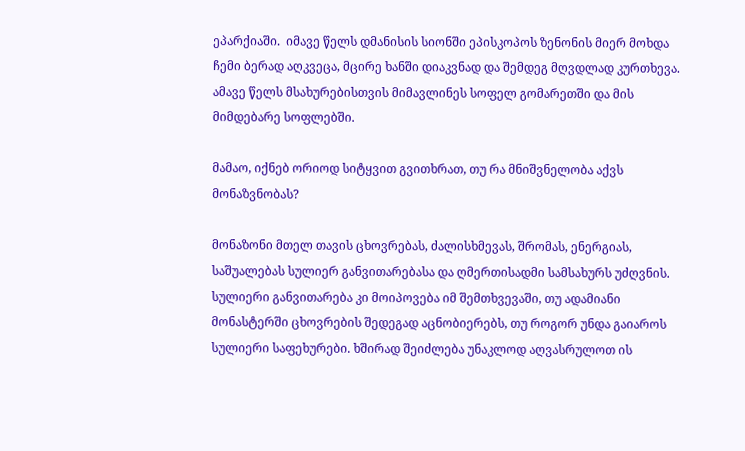ეპარქიაში.  იმავე წელს დმანისის სიონში ეპისკოპოს ზენონის მიერ მოხდა ჩემი ბერად აღკვეცა, მცირე ხანში დიაკვნად და შემდეგ მღვდლად კურთხევა. ამავე წელს მსახურებისთვის მიმავლინეს სოფელ გომარეთში და მის მიმდებარე სოფლებში.

მამაო, იქნებ ორიოდ სიტყვით გვითხრათ, თუ რა მნიშვნელობა აქვს მონაზვნობას?

მონაზონი მთელ თავის ცხოვრებას, ძალისხმევას, შრომას, ენერგიას, საშუალებას სულიერ განვითარებასა და ღმერთისადმი სამსახურს უძღვნის. სულიერი განვითარება კი მოიპოვება იმ შემთხვევაში, თუ ადამიანი მონასტერში ცხოვრების შედეგად აცნობიერებს, თუ როგორ უნდა გაიაროს სულიერი საფეხურები. ხშირად შეიძლება უნაკლოდ აღვასრულოთ ის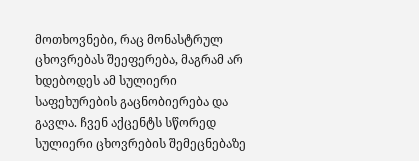მოთხოვნები, რაც მონასტრულ ცხოვრებას შეეფერება, მაგრამ არ ხდებოდეს ამ სულიერი საფეხურების გაცნობიერება და გავლა. ჩვენ აქცენტს სწორედ სულიერი ცხოვრების შემეცნებაზე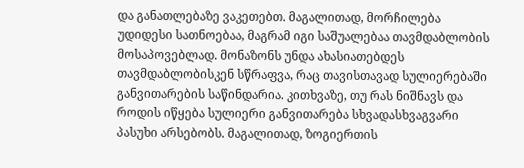და განათლებაზე ვაკეთებთ. მაგალითად, მორჩილება უდიდესი სათნოებაა, მაგრამ იგი საშუალებაა თავმდაბლობის მოსაპოვებლად. მონაზონს უნდა ახასიათებდეს თავმდაბლობისკენ სწრაფვა, რაც თავისთავად სულიერებაში განვითარების საწინდარია. კითხვაზე, თუ რას ნიშნავს და როდის იწყება სულიერი განვითარება სხვადასხვაგვარი პასუხი არსებობს. მაგალითად, ზოგიერთის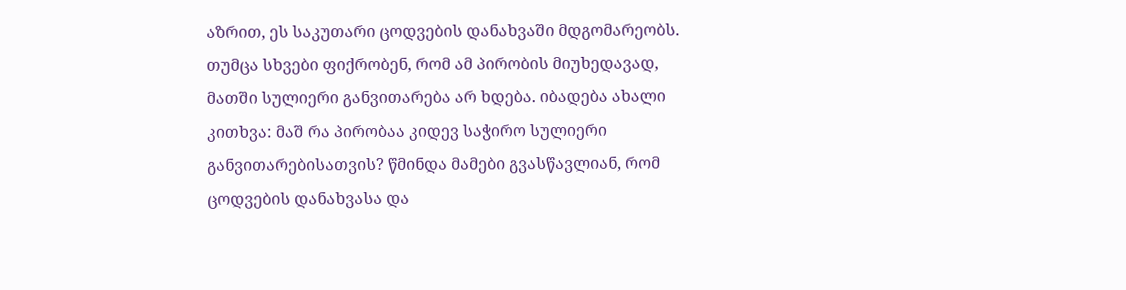აზრით, ეს საკუთარი ცოდვების დანახვაში მდგომარეობს. თუმცა სხვები ფიქრობენ, რომ ამ პირობის მიუხედავად, მათში სულიერი განვითარება არ ხდება. იბადება ახალი კითხვა: მაშ რა პირობაა კიდევ საჭირო სულიერი განვითარებისათვის? წმინდა მამები გვასწავლიან, რომ ცოდვების დანახვასა და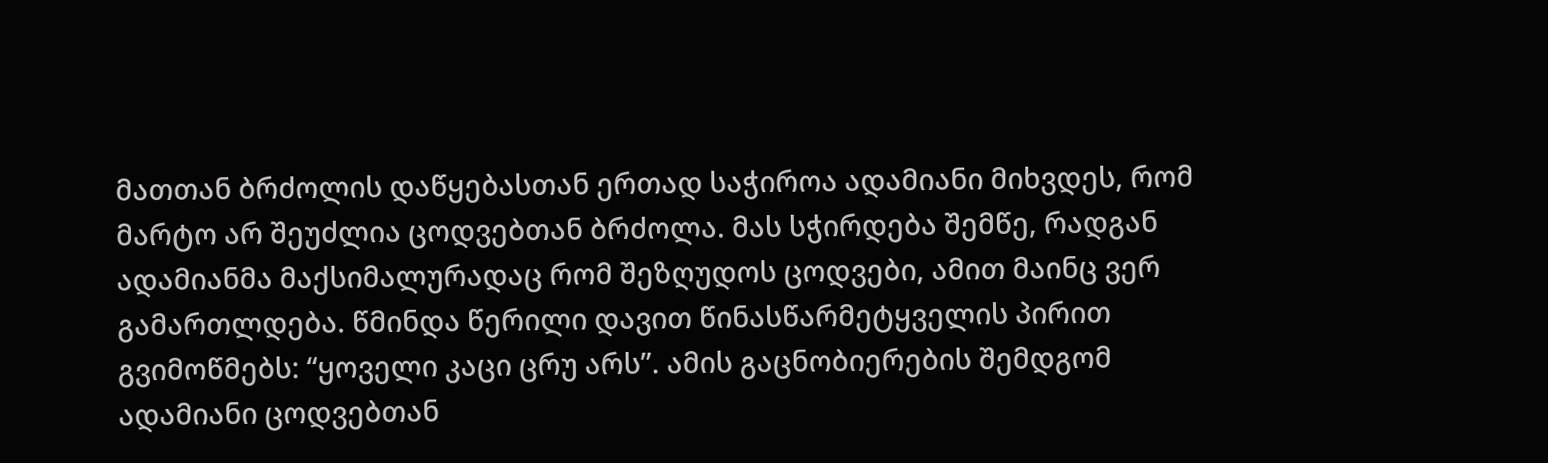მათთან ბრძოლის დაწყებასთან ერთად საჭიროა ადამიანი მიხვდეს, რომ მარტო არ შეუძლია ცოდვებთან ბრძოლა. მას სჭირდება შემწე, რადგან ადამიანმა მაქსიმალურადაც რომ შეზღუდოს ცოდვები, ამით მაინც ვერ გამართლდება. წმინდა წერილი დავით წინასწარმეტყველის პირით გვიმოწმებს: “ყოველი კაცი ცრუ არს”. ამის გაცნობიერების შემდგომ ადამიანი ცოდვებთან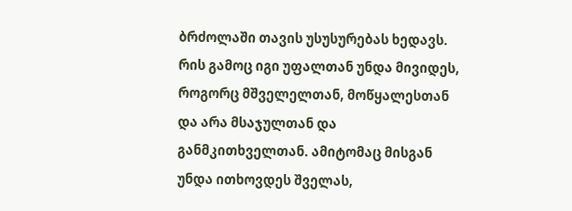ბრძოლაში თავის უსუსურებას ხედავს. რის გამოც იგი უფალთან უნდა მივიდეს, როგორც მშველელთან, მოწყალესთან და არა მსაჯულთან და განმკითხველთან. ამიტომაც მისგან უნდა ითხოვდეს შველას,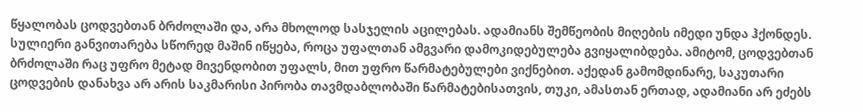წყალობას ცოდვებთან ბრძოლაში და, არა მხოლოდ სასჯელის აცილებას. ადამიანს შემწეობის მიღების იმედი უნდა ჰქონდეს. სულიერი განვითარება სწორედ მაშინ იწყება, როცა უფალთან ამგვარი დამოკიდებულება გვიყალიბდება. ამიტომ, ცოდვებთან ბრძოლაში რაც უფრო მეტად მივენდობით უფალს, მით უფრო წარმატებულები ვიქნებით. აქედან გამომდინარე, საკუთარი ცოდვების დანახვა არ არის საკმარისი პირობა თავმდაბლობაში წარმატებისათვის, თუკი, ამასთან ერთად, ადამიანი არ ეძებს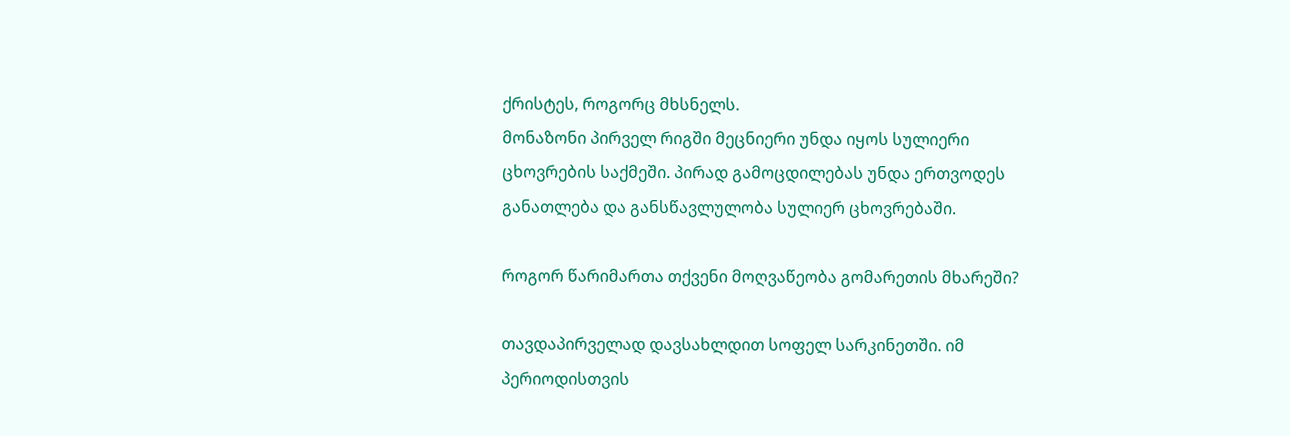ქრისტეს, როგორც მხსნელს.
მონაზონი პირველ რიგში მეცნიერი უნდა იყოს სულიერი ცხოვრების საქმეში. პირად გამოცდილებას უნდა ერთვოდეს განათლება და განსწავლულობა სულიერ ცხოვრებაში.

როგორ წარიმართა თქვენი მოღვაწეობა გომარეთის მხარეში?

თავდაპირველად დავსახლდით სოფელ სარკინეთში. იმ პერიოდისთვის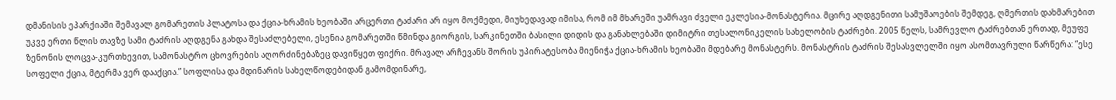დმანისის ეპარქიაში შემავალ გომარეთის პლატოსა და ქცია-ხრამის ხეობაში არცერთი ტაძარი არ იყო მოქმედი, მიუხედავად იმისა, რომ იმ მხარეში უამრავი ძველი ეკლესია-მონასტერია. მცირე აღდგენითი სამუშაოების შემდეგ, ღმერთის დახმარებით უკვე ერთი წლის თავზე სამი ტაძრის აღდგენა გახდა შესაძლებელი, ესენია გომარეთში წმინდა გიორგის, სარკინეთში ბასილი დიდის და განახლებაში დიმიტრი თესალონიკელის სახელობის ტაძრები. 2005 წელს, სამრევლო ტაძრებთან ერთად, მეუფე ზენონის ლოცვა-კურთხევით, სამონასტრო ცხოვრების აღორძინებაზეც დავიწყეთ ფიქრი. მრავალ არჩევანს შორის უპირატესობა მიენიჭა ქცია-ხრამის ხეობაში მდებარე მონასტერს. მონასტრის ტაძრის შესასვლელში იყო ასომთავრული წარწერა: “ესე სოფელი ქცია, მტერმა ვერ დააქცია.” სოფლისა და მდინარის სახელწოდებიდან გამომდინარე,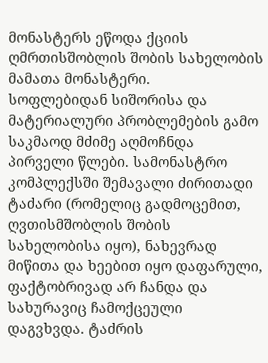მონასტერს ეწოდა ქციის ღმრთისშობლის შობის სახელობის მამათა მონასტერი.
სოფლებიდან სიშორისა და მატერიალური პრობლემების გამო საკმაოდ მძიმე აღმოჩნდა პირველი წლები. სამონასტრო კომპლექსში შემავალი ძირითადი ტაძარი (რომელიც გადმოცემით, ღვთისმშობლის შობის სახელობისა იყო), ნახევრად მიწითა და ხეებით იყო დაფარული, ფაქტობრივად არ ჩანდა და სახურავიც ჩამოქცეული დაგვხვდა. ტაძრის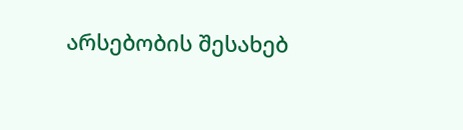არსებობის შესახებ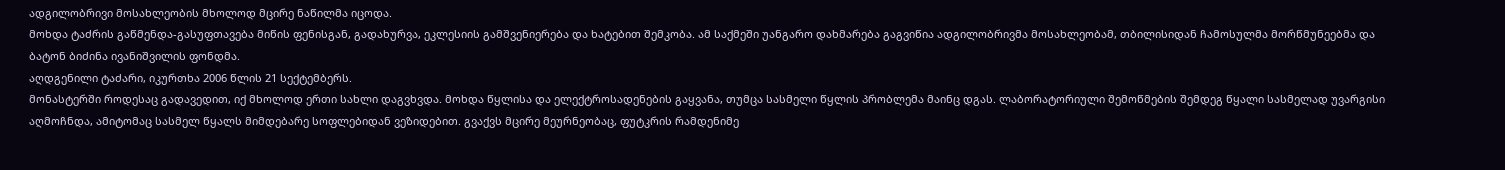ადგილობრივი მოსახლეობის მხოლოდ მცირე ნაწილმა იცოდა.
მოხდა ტაძრის გაწმენდა-გასუფთავება მიწის ფენისგან, გადახურვა, ეკლესიის გამშვენიერება და ხატებით შემკობა. ამ საქმეში უანგარო დახმარება გაგვიწია ადგილობრივმა მოსახლეობამ, თბილისიდან ჩამოსულმა მორწმუნეებმა და ბატონ ბიძინა ივანიშვილის ფონდმა.
აღდგენილი ტაძარი, იკურთხა 2006 წლის 21 სექტემბერს.
მონასტერში როდესაც გადავედით, იქ მხოლოდ ერთი სახლი დაგვხვდა. მოხდა წყლისა და ელექტროსადენების გაყვანა, თუმცა სასმელი წყლის პრობლემა მაინც დგას. ლაბორატორიული შემოწმების შემდეგ წყალი სასმელად უვარგისი აღმოჩნდა, ამიტომაც სასმელ წყალს მიმდებარე სოფლებიდან ვეზიდებით. გვაქვს მცირე მეურნეობაც, ფუტკრის რამდენიმე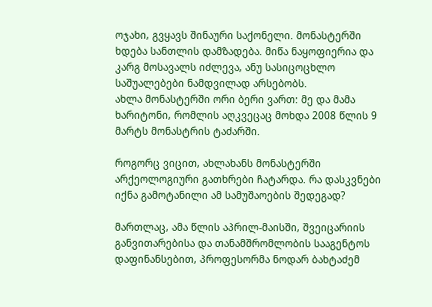ოჯახი, გვყავს შინაური საქონელი. მონასტერში ხდება სანთლის დამზადება. მიწა ნაყოფიერია და კარგ მოსავალს იძლევა, ანუ სასიცოცხლო საშუალებები ნამდვილად არსებობს.
ახლა მონასტერში ორი ბერი ვართ: მე და მამა ხარიტონი, რომლის აღკვეცაც მოხდა 2008 წლის 9 მარტს მონასტრის ტაძარში.

როგორც ვიცით, ახლახანს მონასტერში არქეოლოგიური გათხრები ჩატარდა. რა დასკვნები იქნა გამოტანილი ამ სამუშაოების შედეგად?

მართლაც, ამა წლის აპრილ-მაისში, შვეიცარიის განვითარებისა და თანამშრომლობის სააგენტოს დაფინანსებით, პროფესორმა ნოდარ ბახტაძემ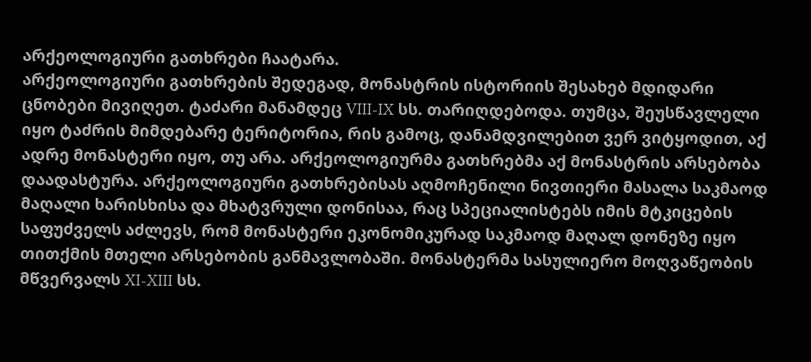არქეოლოგიური გათხრები ჩაატარა.
არქეოლოგიური გათხრების შედეგად, მონასტრის ისტორიის შესახებ მდიდარი ცნობები მივიღეთ. ტაძარი მანამდეც VIII-IX სს. თარიღდებოდა. თუმცა, შეუსწავლელი იყო ტაძრის მიმდებარე ტერიტორია, რის გამოც, დანამდვილებით ვერ ვიტყოდით, აქ ადრე მონასტერი იყო, თუ არა. არქეოლოგიურმა გათხრებმა აქ მონასტრის არსებობა დაადასტურა. არქეოლოგიური გათხრებისას აღმოჩენილი ნივთიერი მასალა საკმაოდ მაღალი ხარისხისა და მხატვრული დონისაა, რაც სპეციალისტებს იმის მტკიცების საფუძველს აძლევს, რომ მონასტერი ეკონომიკურად საკმაოდ მაღალ დონეზე იყო თითქმის მთელი არსებობის განმავლობაში. მონასტერმა სასულიერო მოღვაწეობის მწვერვალს XI-XIII სს.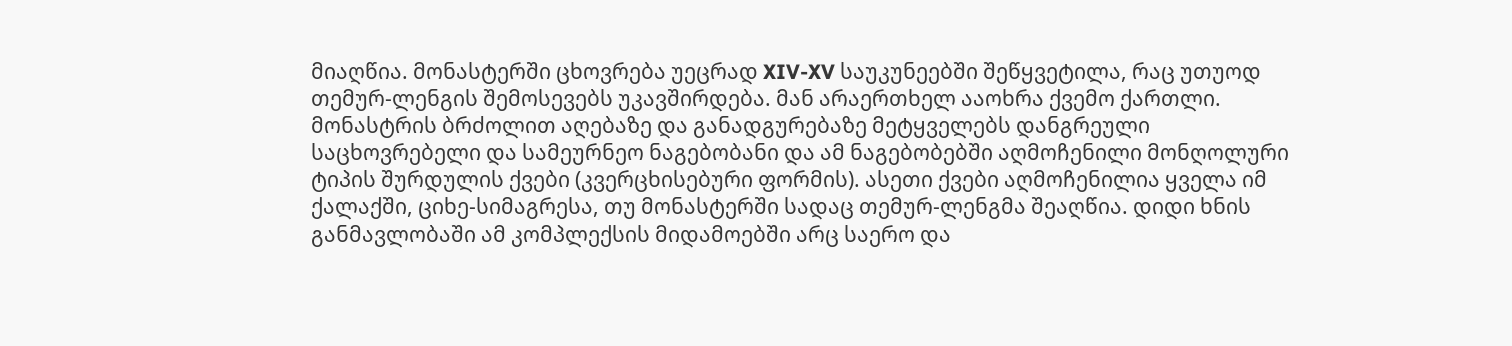მიაღწია. მონასტერში ცხოვრება უეცრად XIV-XV საუკუნეებში შეწყვეტილა, რაც უთუოდ თემურ-ლენგის შემოსევებს უკავშირდება. მან არაერთხელ ააოხრა ქვემო ქართლი. მონასტრის ბრძოლით აღებაზე და განადგურებაზე მეტყველებს დანგრეული საცხოვრებელი და სამეურნეო ნაგებობანი და ამ ნაგებობებში აღმოჩენილი მონღოლური ტიპის შურდულის ქვები (კვერცხისებური ფორმის). ასეთი ქვები აღმოჩენილია ყველა იმ ქალაქში, ციხე-სიმაგრესა, თუ მონასტერში სადაც თემურ-ლენგმა შეაღწია. დიდი ხნის განმავლობაში ამ კომპლექსის მიდამოებში არც საერო და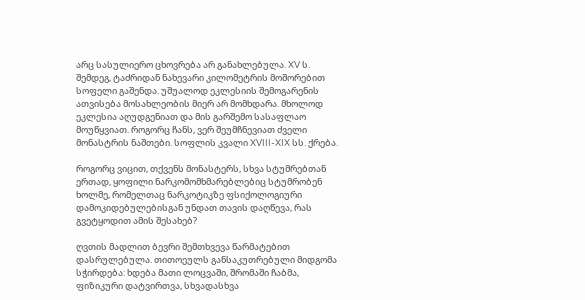არც სასულიერო ცხოვრება არ განახლებულა. XV ს. შემდეგ, ტაძრიდან ნახევარი კილომეტრის მოშორებით სოფელი გაშენდა. უშუალოდ ეკლესიის შემოგარენის ათვისება მოსახლეობის მიერ არ მომხდარა. მხოლოდ ეკლესია აღუდგენიათ და მის გარშემო სასაფლაო მოუწყვიათ. როგორც ჩანს, ვერ შეუმჩნევიათ ძველი მონასტრის ნაშთები. სოფლის კვალი XVIII-XIX სს. ქრება.

როგორც ვიცით, თქვენს მონასტერს, სხვა სტუმრებთან ერთად, ყოფილი ნარკომომხმარებლებიც სტუმრობენ ხოლმე, რომელთაც ნარკოტიკზე ფსიქოლოგიური დამოკიდებულებისგან უნდათ თავის დაღწევა, რას გვეტყოდით ამის შესახებ?

ღვთის მადლით ბევრი შემთხვევა წარმატებით დასრულებულა. თითოეულს განსაკუთრებული მიდგომა სჭირდება: ხდება მათი ლოცვაში, შრომაში ჩაბმა, ფიზიკური დატვირთვა, სხვადასხვა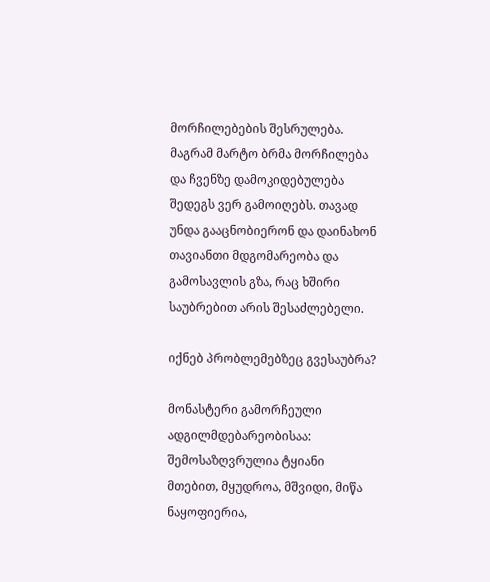მორჩილებების შესრულება. მაგრამ მარტო ბრმა მორჩილება და ჩვენზე დამოკიდებულება შედეგს ვერ გამოიღებს. თავად უნდა გააცნობიერონ და დაინახონ თავიანთი მდგომარეობა და გამოსავლის გზა, რაც ხშირი საუბრებით არის შესაძლებელი.

იქნებ პრობლემებზეც გვესაუბრა?

მონასტერი გამორჩეული ადგილმდებარეობისაა: შემოსაზღვრულია ტყიანი მთებით, მყუდროა, მშვიდი, მიწა ნაყოფიერია,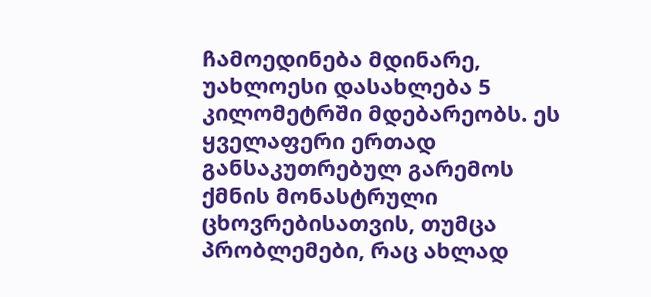ჩამოედინება მდინარე, უახლოესი დასახლება 5 კილომეტრში მდებარეობს. ეს ყველაფერი ერთად განსაკუთრებულ გარემოს ქმნის მონასტრული ცხოვრებისათვის, თუმცა პრობლემები, რაც ახლად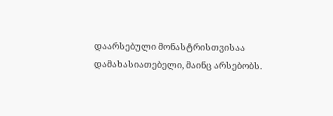დაარსებული მონასტრისთვისაა დამახასიათებელი, მაინც არსებობს.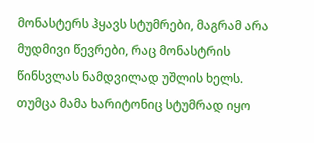მონასტერს ჰყავს სტუმრები, მაგრამ არა მუდმივი წევრები, რაც მონასტრის წინსვლას ნამდვილად უშლის ხელს. თუმცა მამა ხარიტონიც სტუმრად იყო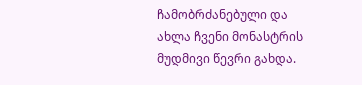ჩამობრძანებული და ახლა ჩვენი მონასტრის მუდმივი წევრი გახდა.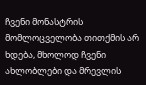ჩვენი მონასტრის მომლოცველობა თითქმის არ ხდება, მხოლოდ ჩვენი ახლობლები და მრევლის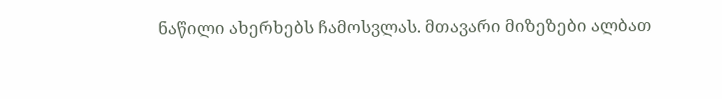ნაწილი ახერხებს ჩამოსვლას. მთავარი მიზეზები ალბათ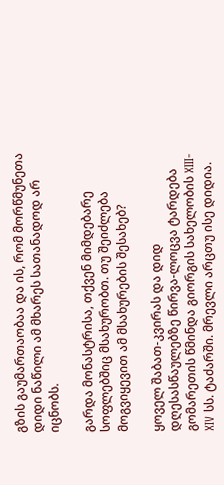გზის გაუმართაობაა და ის, რომ მორწმუნეთა დიდი ნაწილი ამ მხარეს სათანადოდ არ იცნობს.

გარდა მონასტრისა, თქვენ მიმდებარე სოფლებშიც მსახურობთ. თუ შეიძლება მოგვიყევით ამ მსახურების შესახებ?

ყოველ შაბათ-კვირას და დიდ დღესასწაულებზე წირვა-ლოცვა ტარდება გომარეთის წმინდა გიორგის სახელობის XIII-XIV სს. ტაძარში. მრევლი არცთუ ისე დიდია.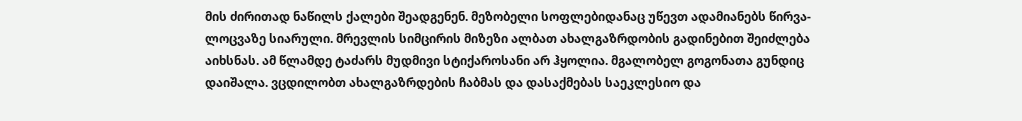მის ძირითად ნაწილს ქალები შეადგენენ. მეზობელი სოფლებიდანაც უწევთ ადამიანებს წირვა-ლოცვაზე სიარული. მრევლის სიმცირის მიზეზი ალბათ ახალგაზრდობის გადინებით შეიძლება აიხსნას. ამ წლამდე ტაძარს მუდმივი სტიქაროსანი არ ჰყოლია. მგალობელ გოგონათა გუნდიც დაიშალა. ვცდილობთ ახალგაზრდების ჩაბმას და დასაქმებას საეკლესიო და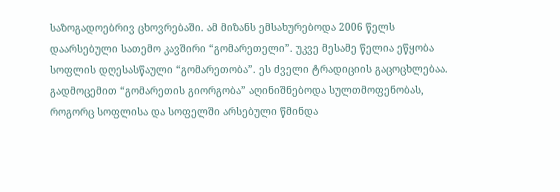საზოგადოებრივ ცხოვრებაში. ამ მიზანს ემსახურებოდა 2006 წელს დაარსებული სათემო კავშირი “გომარეთელი”. უკვე მესამე წელია ეწყობა სოფლის დღესასწაული “გომარეთობა”. ეს ძველი ტრადიციის გაცოცხლებაა. გადმოცემით “გომარეთის გიორგობა” აღინიშნებოდა სულთმოფენობას, როგორც სოფლისა და სოფელში არსებული წმინდა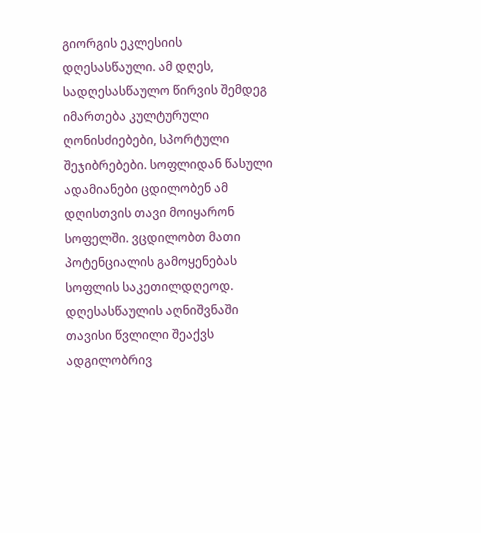გიორგის ეკლესიის დღესასწაული. ამ დღეს, სადღესასწაულო წირვის შემდეგ იმართება კულტურული ღონისძიებები, სპორტული შეჯიბრებები. სოფლიდან წასული ადამიანები ცდილობენ ამ დღისთვის თავი მოიყარონ სოფელში. ვცდილობთ მათი პოტენციალის გამოყენებას სოფლის საკეთილდღეოდ. დღესასწაულის აღნიშვნაში თავისი წვლილი შეაქვს ადგილობრივ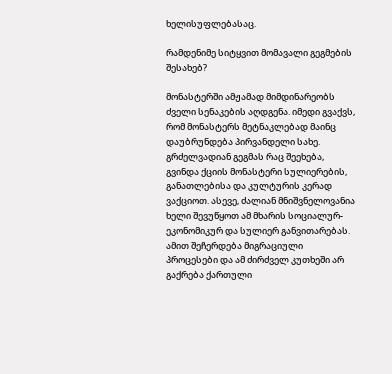ხელისუფლებასაც.

რამდენიმე სიტყვით მომავალი გეგმების შესახებ?

მონასტერში ამჟამად მიმდინარეობს ძველი სენაკების აღდგენა. იმედი გვაქვს, რომ მონასტერს მეტნაკლებად მაინც დაუბრუნდება პირვანდელი სახე.
გრძელვადიან გეგმას რაც შეეხება, გვინდა ქციის მონასტერი სულიერების, განათლებისა და კულტურის კერად ვაქციოთ. ასევე, ძალიან მნიშვნელოვანია ხელი შევუწყოთ ამ მხარის სოციალურ-ეკონომიკურ და სულიერ განვითარებას. ამით შეჩერდება მიგრაციული პროცესები და ამ ძირძველ კუთხეში არ გაქრება ქართული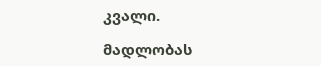კვალი.

მადლობას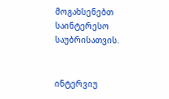მოგახსენებთ საინტერესო საუბრისათვის.


ინტერვიუ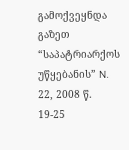გამოქვეყნდა გაზეთ “საპატრიარქოს უწყებანის” N. 22, 2008 წ. 19-25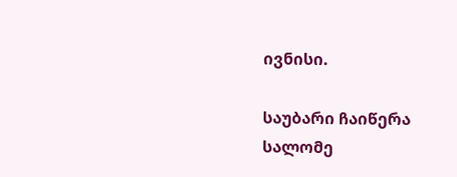ივნისი.

საუბარი ჩაიწერა სალომე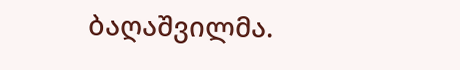ბაღაშვილმა.